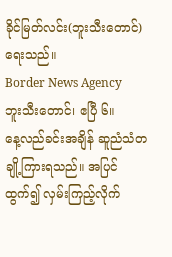ခိုင်မြတ်လင်း(ဘူးသီးတောင်)ရေးသည်။
Border News Agency
ဘူးသီးတောင်၊ ဧပြီ ၆။
နေ့လည်ခင်းအချိန် ဆူညံသံတချို့ကြားရသည်။ အပြင်ထွက်၍ လှမ်းကြည့်လိုက်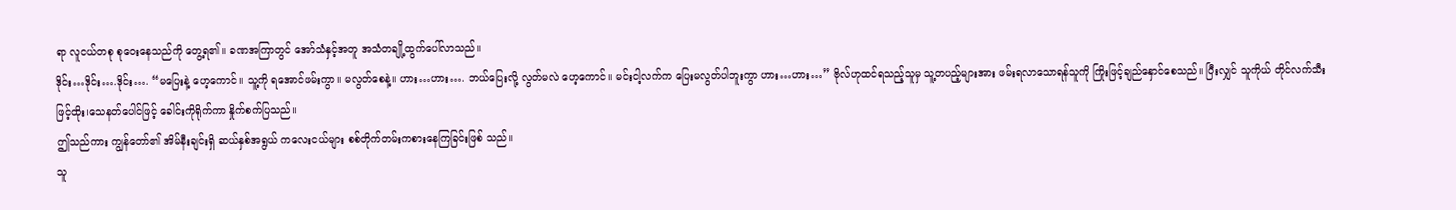ရာ လူငယ်တစု စုဝေးနေသည်ကို တွေ့ရ၏။ ခဏအကြာတွင် အော်သံနှင့်အတူ အသံတချို့ထွက်ပေါ်လာသည်။
ဒိုင်း…ဒိုင်း….ဒိုင်း…. “မပြေးနဲ့ ဟေ့ကောင်။ သူ့ကို ရအောင်ဖမ်းကွာ။ မလွတ်စေနဲ့။ ဟား…ဟား…. ဘယ်ပြေးလို့ လွတ်မလဲ ဟေ့ကောင်။ မင်းငါ့လက်က ပြေးမလွတ်ပါဘူးကွာ ဟား…ဟား…” ဗိုလ်ဟုထင်ရသည့်သူမှ သူ့တပည့်များအား ဖမ်းရလာသောရန်သူကို ကြိုးဖြင့်ချည်နှောင်စေသည်။ ပြီးလျှင် သူကိုယ် တိုင်လက်သီးဖြင့်ထိုး၊သေနတ်ပေါင်ဖြင့် ခေါင်းကိုရိုက်ကာ နှိုက်စက်ပြသည်။
ဤသည်ကား ကျွန်တော်၏ အိမ်နီးချင်းရှိ ဆယ်နှစ်အရွယ် ကလေးငယ်များ စစ်တိုက်တမ်းကစားနေကြခြင်းဖြစ် သည်။
သူ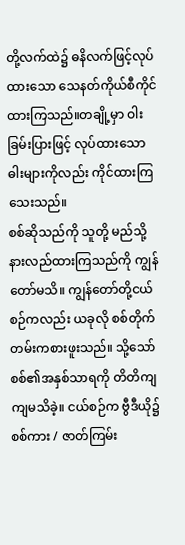တို့လက်ထဲ၌ ဓနိလက်ဖြင့်လုပ်ထားသော သေနတ်ကိုယ်စီကိုင်ထားကြသည်။တချို့မှာ ဝါးခြမ်းပြားဖြင့် လုပ်ထားသော ဓါးများကိုလည်း ကိုင်ထားကြသေးသည်။
စစ်ဆိုသည်ကို သူတို့ မည်သို့နားလည်ထားကြသည်ကို ကျွန်တော်မသိ။ ကျွန်တော်တို့ငယ်စဉ်ကလည်း ယခုလို စစ်တိုက်တမ်းကစားဖူးသည်။ သို့သော် စစ်၏အနှစ်သာရကို တိတိကျ ကျမသိခဲ့။ ငယ်စဉ်က ဗွီဒီယို၌ စစ်ကား / ဇာတ်ကြမ်း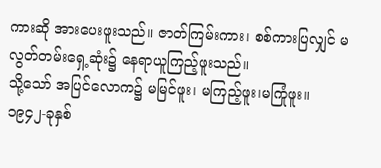ကားဆို အားပေးဖူးသည်။ ဇာတ်ကြမ်းကား၊ စစ်ကားပြလျှင် မလွတ်တမ်းရှေ့ဆုံး၌ နေရာယူကြည့်ဖူးသည်။
သို့သော် အပြင်လောက၌ မမြင်ဖူး၊ မကြည့်ဖူး၊မကြုံဖူး။
၁၉၄၂-ခုနှစ်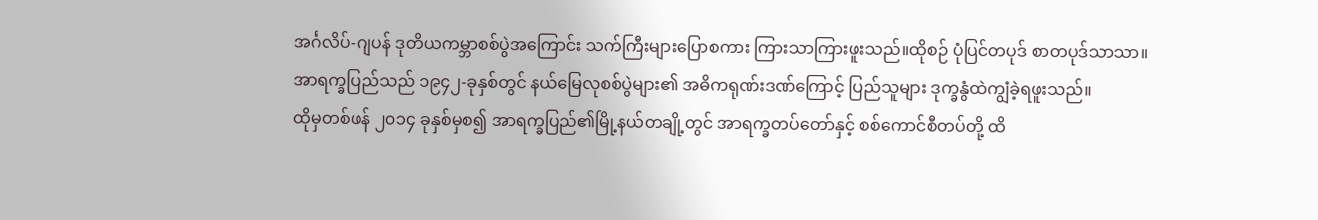အင်္ဂလိပ်-ဂျပန် ဒုတိယကမ္ဘာစစ်ပွဲအကြောင်း သက်ကြီးများပြောစကား ကြားသာကြားဖူးသည်။ထိုစဉ် ပုံပြင်တပုဒ် စာတပုဒ်သာသာ။
အာရက္ခပြည်သည် ၁၉၄၂-ခုနှစ်တွင် နယ်မြေလုစစ်ပွဲများ၏ အဓိကရုဏ်းဒဏ်ကြောင့် ပြည်သူများ ဒုက္ခနွံထဲကျွံခဲ့ရဖူးသည်။
ထိုမှတစ်ဖန် ၂၀၁၄ ခုနှစ်မှစ၍ အာရက္ခပြည်၏မြို့နယ်တချို့တွင် အာရက္ခတပ်တော်နှင့် စစ်ကောင်စီတပ်တို့ ထိ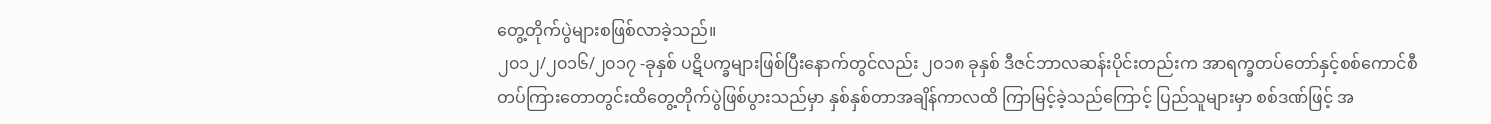တွေ့တိုက်ပွဲများစဖြစ်လာခဲ့သည်။
၂၀၁၂/၂၀၁၆/၂၀၁၇ -ခုနှစ် ပဋိပက္ခများဖြစ်ပြီးနောက်တွင်လည်း ၂၀၁၈ ခုနှစ် ဒီဇင်ဘာလဆန်းပိုင်းတည်းက အာရက္ခတပ်တော်နှင့်စစ်ကောင်စီတပ်ကြားတောတွင်းထိတွေ့တိုက်ပွဲဖြစ်ပွားသည်မှာ နှစ်နှစ်တာအချိန်ကာလထိ ကြာမြင့်ခဲ့သည်ကြောင့် ပြည်သူများမှာ စစ်ဒဏ်ဖြင့် အ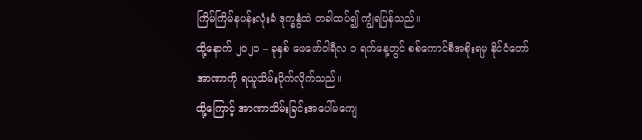ကြိမ်ကြိမ်နပန်းလုံးခံ ဒုက္ခနွံထဲ တခါထပ်၍ ကျွံရပြန်သည်။
ထို့နောက် ၂၀၂၁ – ခုနှစ် ဖေဖော်ဝါရီလ ၁ ရက်နေ့တွင် စစ်ကောင်စီအစိုးရမှ နိုင်ငံတော်အာဏာကို ရယူသိမ်းပိုက်လိုက်သည်။
ထို့ကြောင့် အာဏာသိမ်းခြင်းအပေါ်မကျေ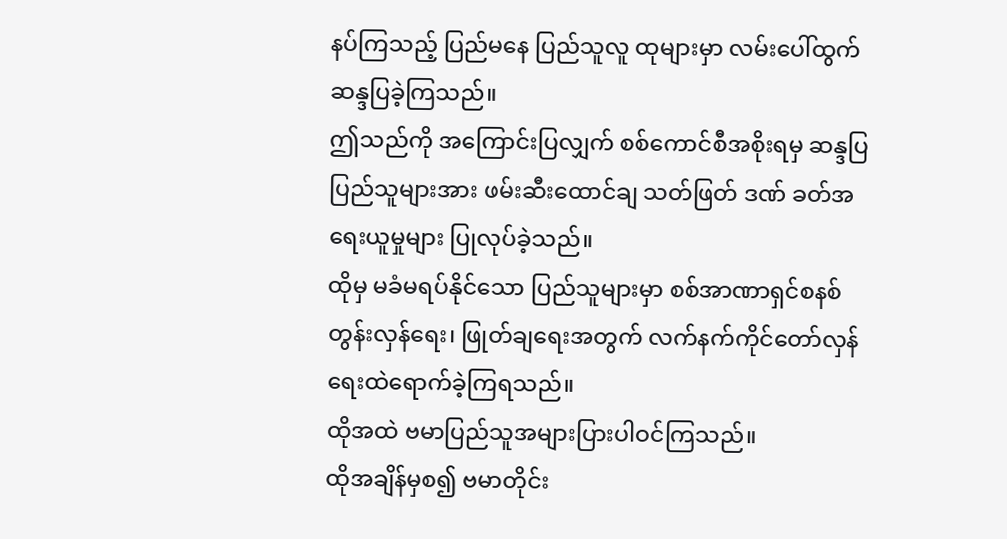နပ်ကြသည့် ပြည်မနေ ပြည်သူလူ ထုများမှာ လမ်းပေါ်ထွက်ဆန္ဒပြခဲ့ကြသည်။
ဤသည်ကို အကြောင်းပြလျှက် စစ်ကောင်စီအစိုးရမှ ဆန္ဒပြပြည်သူများအား ဖမ်းဆီးထောင်ချ သတ်ဖြတ် ဒဏ် ခတ်အရေးယူမှုများ ပြုလုပ်ခဲ့သည်။
ထိုမှ မခံမရပ်နိုင်သော ပြည်သူများမှာ စစ်အာဏာရှင်စနစ်တွန်းလှန်ရေး၊ ဖြုတ်ချရေးအတွက် လက်နက်ကိုင်တော်လှန်ရေးထဲရောက်ခဲ့ကြရသည်။
ထိုအထဲ ဗမာပြည်သူအများပြားပါဝင်ကြသည်။
ထိုအချိန်မှစ၍ ဗမာတိုင်း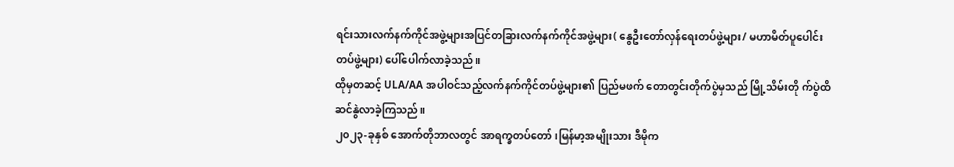ရင်းသားလက်နက်ကိုင်အဖွဲ့များအပြင်တခြားလက်နက်ကိုင်အဖွဲ့များ( နွေဦးတော်လှန်ရေးတပ်ဖွဲ့များ/ မဟာမိတ်ပူပေါင်းတပ်ဖွဲ့များ) ပေါ်ပေါက်လာခဲ့သည်။
ထိုမှတဆင့် ULA/AA အပါဝင်သည့်လက်နက်ကိုင်တပ်ဖွဲ့များ၏ ပြည်မဖက် တောတွင်းတိုက်ပွဲမှသည် မြို့သိမ်းတို က်ပွဲထိ ဆင်နွဲလာခဲ့ကြသည်။
၂၀၂၃-ခုနှစ် အောက်တိုဘာလတွင် အာရက္ခတပ်တော်၊မြန်မာ့အမျိုးသား ဒီမိုက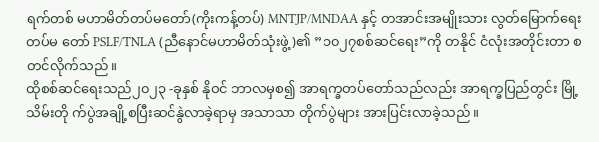ရက်တစ် မဟာမိတ်တပ်မတော်(ကိုးကန့်တပ်) MNTJP/MNDAA နှင့် တအာင်းအမျိုးသား လွတ်မြောက်ရေးတပ်မ တော် PSLF/TNLA (ညီနောင်မဟာမိတ်သုံးဖွဲ့)၏ ”၁၀၂၇စစ်ဆင်ရေး”ကို တနိုင် ငံလုံးအတိုင်းတာ စတင်လိုက်သည်။
ထိုစစ်ဆင်ရေးသည်၂၀၂၃ -ခုနှစ် နိုဝင် ဘာလမှစ၍ အာရက္ခတပ်တော်သည်လည်း အာရက္ခပြည်တွင်း မြို့သိမ်းတို က်ပွဲအချို့စပြီးဆင်နွဲလာခဲ့ရာမှ အသာသာ တိုက်ပွဲများ အားပြင်းလာခဲ့သည်။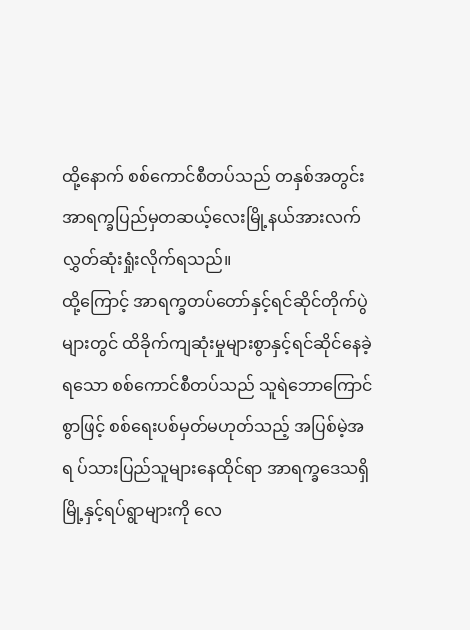ထို့နောက် စစ်ကောင်စီတပ်သည် တနှစ်အတွင်း အာရက္ခပြည်မှတဆယ့်လေးမြို့နယ်အားလက်လွှတ်ဆုံးရှုံးလိုက်ရသည်။
ထို့ကြောင့် အာရက္ခတပ်တော်နှင့်ရင်ဆိုင်တိုက်ပွဲများတွင် ထိခိုက်ကျဆုံးမှုများစွာနှင့်ရင်ဆိုင်နေခဲ့ရသော စစ်ကောင်စီတပ်သည် သူရဲဘောကြောင်စွာဖြင့် စစ်ရေးပစ်မှတ်မဟုတ်သည့် အပြစ်မဲ့အရ ပ်သားပြည်သူများနေထိုင်ရာ အာရက္ခဒေသရှိ မြို့နှင့်ရပ်ရွာများကို လေ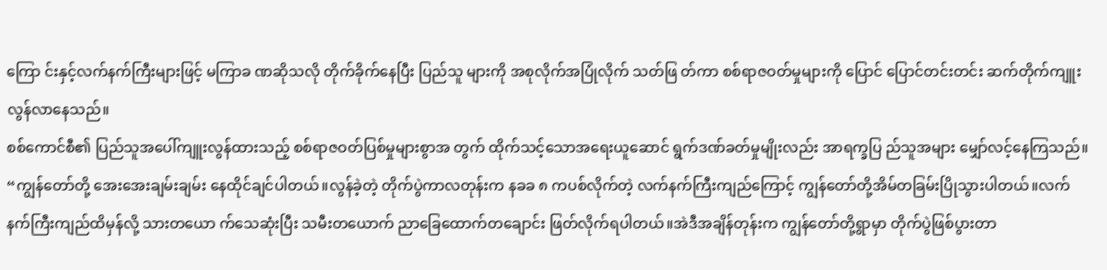ကြော င်းနှင့်လက်နက်ကြီးများဖြင့် မကြာခ ဏဆိုသလို တိုက်ခိုက်နေပြီး ပြည်သူ များကို အစုလိုက်အပြုံလိုက် သတ်ဖြ တ်ကာ စစ်ရာဇဝတ်မှုများကို ပြောင် ပြောင်တင်းတင်း ဆက်တိုက်ကျူးလွန်လာနေသည်။
စစ်ကောင်စီ၏ ပြည်သူအပေါ်ကျူးလွန်ထားသည့် စစ်ရာဇဝတ်ပြစ်မှုများစွာအ တွက် ထိုက်သင့်သောအရေးယူဆောင် ရွက်ဒဏ်ခတ်မှုမျိုးလည်း အာရက္ခပြ ည်သူအများ မျှော်လင့်နေကြသည်။
“ကျွန်တော်တို့ အေးအေးချမ်းချမ်း နေထိုင်ချင်ပါတယ်။လွန်ခဲ့တဲ့ တိုက်ပွဲကာလတုန်းက နခခ ၈ ကပစ်လိုက်တဲ့ လက်နက်ကြီးကျည်ကြောင့် ကျွန်တော်တို့အိမ်တခြမ်းပြိုသွားပါတယ်။လက် နက်ကြီးကျည်ထိမှန်လို့ သားတယော က်သေဆုံးပြီး သမီးတယောက် ညာခြေထောက်တချောင်း ဖြတ်လိုက်ရပါတယ်။အဲဒီအချိန်တုန်းက ကျွန်တော်တို့ရွာမှာ တိုက်ပွဲဖြစ်ပွားတာ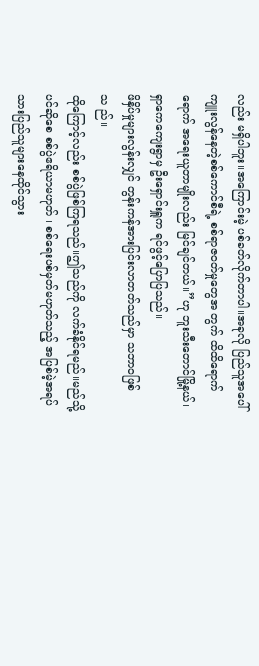လည်း မရှိပါဘူး။အကြောင်းမဲ့ ပစ်ခတ်လိုက်တာပါ။အခုလို ပြည်သူအပေါ်ကျူးလွန်နေတဲ့စစ်ကောင်စီရဲ့ စစ်ရာဇဝတ်မှုတွေအ တွက် ထိထိရောက်ရောက် အရေးယူတာမျိုးလည်း မြင်ချင်တယ်။”ဟု ဘူးသီးတောင်မြို့နယ်၊ရှာကေကျေးရွာမှ ဦးရှောင်းရှူက ရင်ဖွင့်ပြောပြသည်။
ဖိနှိပ်မှုများလွန်းလျှင် တွန်းကန်အားပြင်းလာတတ်သည်မှာ သဘာဝဖြစ်သ ည်။
ထိုကြောင့်လည်း စစ်ပွဲဖြစ်ကြရသည်။ဤသည်ကို လက်ခံနိုင်ရမည်။မည်သို့ပင်ဆိုစေ စစ်ပွဲဧရိယာမဟုတ် ၊ စစ်ရေးပစ်မှတ်မဟုတ်သည့် အပြစ်မဲ့အရပ် သားပြည်သူများနေထိုင်သွား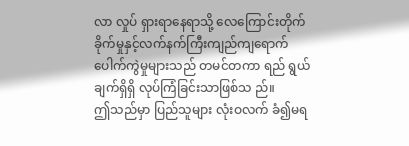လာ လှုပ် ရှားရာနေရာသို့ လေကြောင်းတိုက်ခိုက်မှုနှင့်လက်နက်ကြီးကျည်ကျရောက် ပေါက်ကွဲမှုများသည် တမင်တကာ ရည် ရွယ်ချက်ရှိရှိ လုပ်ကြံခြင်းသာဖြစ်သ ည်။
ဤသည်မှာ ပြည်သူများ လုံးဝလက် ခံ၍မရ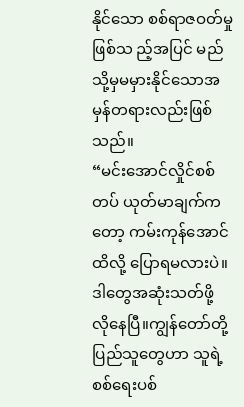နိုင်သော စစ်ရာဇဝတ်မှုဖြစ်သ ည့်အပြင် မည်သို့မှမမှားနိုင်သောအမှန်တရားလည်းဖြစ်သည်။
“မင်းအောင်လှိုင်စစ်တပ် ယုတ်မာချက်ကတော့ ကမ်းကုန်အောင်ထိလို့ ပြောရမလားပဲ။ဒါတွေအဆုံးသတ်ဖို့ လိုနေပြီ။ကျွန်တော်တို့ပြည်သူတွေဟာ သူရဲ့စစ်ရေးပစ်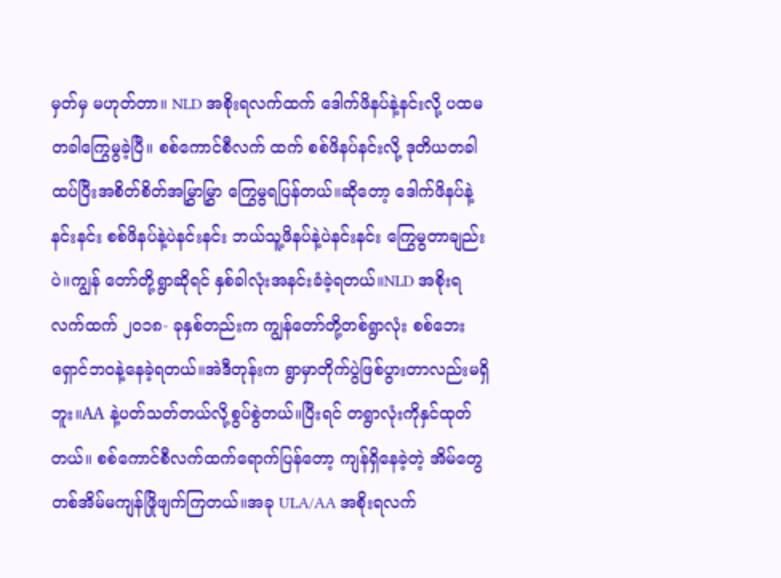မှတ်မှ မဟုတ်တာ။ NLD အစိုးရလက်ထက် ဒေါက်ဖိနပ်နဲ့နင်းလို့ ပထမတခါကြွေမွခဲ့ပြီ။ စစ်ကောင်စီလက် ထက် စစ်ဖိနပ်နင်းလို့ ဒုတိယတခါ ထပ်ပြီးအစိတ်စိတ်အမြွှာမြွှာ ကြွေမွရပြန်တယ်။ဆိုတော့ ဒေါက်ဖိနပ်နဲ့နင်းနင်း စစ်ဖိနပ်နဲ့ပဲနင်းနင်း ဘယ်သူ့ဖိနပ်နဲ့ပဲနင်းနင်း ကြွေမွတာချည်းပဲ။ကျွန် တော်တို့ရွာဆိုရင် နှစ်ခါလုံးအနင်းခံခဲ့ရတယ်။NLD အစိုးရလက်ထက် ၂၀၁၈- ခုနှစ်တည်းက ကျွန်တော်တို့တစ်ရွာလုံး စစ်ဘေးရှောင်ဘဝနဲ့နေခဲ့ရတယ်။အဲဒီတုန်းက ရွာမှာတိုက်ပွဲဖြစ်ပွားတာလည်းမရှိဘူး။AA နဲ့ပတ်သတ်တယ်လို့စွပ်စွဲတယ်။ပြီးရင် တရွာလုံးကိုနှင်ထုတ်တယ်။ စစ်ကောင်စီလက်ထက်ရောက်ပြန်တော့ ကျန်ရှိနေခဲ့တဲ့ အိမ်တွေ တစ်အိမ်မကျန်ဖြိုဖျက်ကြတယ်။အခု ULA/AA အစိုးရလက်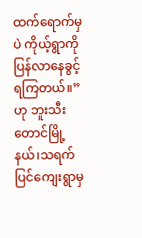ထက်ရောက်မှပဲ ကိုယ့်ရွာကိုပြန်လာနေခွင့်ရကြတယ်။” ဟု ဘူးသီးတောင်မြို့နယ်၊သရက်ပြင်ကျေးရွာမှ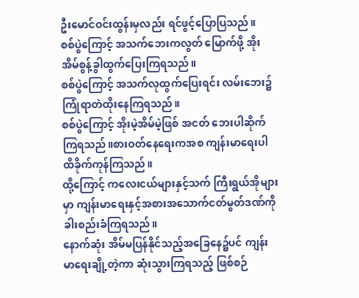ဦးမောင်ဝင်းထွန်းမှလည်း ရင်ဖွင့်ပြောပြသည်။
စစ်ပွဲကြောင့် အသက်ဘေးကလွတ် မြောက်ဖို့ အိုးအိမ်စွန့်ခွါထွက်ပြေးကြရသည်။
စစ်ပွဲကြောင့် အသက်လုထွက်ပြေးရင်း လမ်းဘေး၌ ကြုံရာတဲထိုးနေကြရသည်။
စစ်ပွဲကြောင့် အိုးမဲ့အိမ်မဲ့ဖြစ် အငတ် ဘေးပါဆိုက် ကြရသည်။စားဝတ်နေရေးကအစ ကျန်းမာရေးပါထိခိုက်ကုန်ကြသည်။
ထို့ကြောင့် ကလေးငယ်များနှင့်သက် ကြီးရွယ်အိုများမှာ ကျန်းမာရေးနှင့်အစားအသောက်ငတ်မွတ်ဒဏ်ကို ခါးစည်းခံကြရသည်။
နောက်ဆုံး အိမ်မပြန်နိုင်သည့်အခြေနေ၌ပင် ကျန်းမာရေးချို့တဲ့ကာ ဆုံးသွားကြရသည့် ဖြစ်စဉ်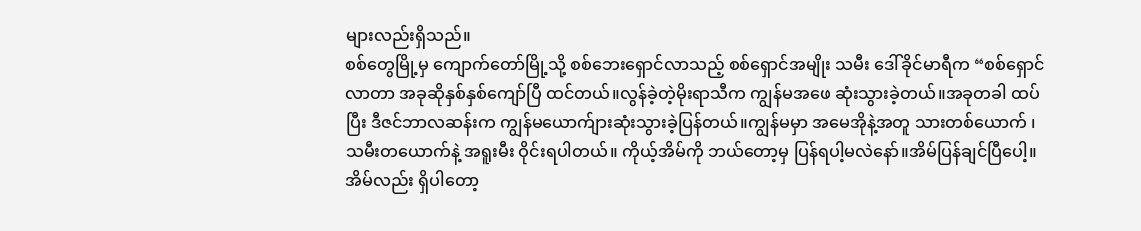များလည်းရှိသည်။
စစ်တွေမြို့မှ ကျောက်တော်မြို့သို့ စစ်ဘေးရှောင်လာသည့် စစ်ရှောင်အမျိုး သမီး ဒေါ်ခိုင်မာရီက “စစ်ရှောင်လာတာ အခုဆိုနှစ်နှစ်ကျော်ပြီ ထင်တယ်။လွန်ခဲ့တဲ့မိုးရာသီက ကျွန်မအဖေ ဆုံးသွားခဲ့တယ်။အခုတခါ ထပ်ပြီး ဒီဇင်ဘာလဆန်းက ကျွန်မယောက်ျားဆုံးသွားခဲ့ပြန်တယ်။ကျွန်မမှာ အမေအိုနဲ့အတူ သားတစ်ယောက် ၊ သမီးတယောက်နဲ့ အရူးမီး ဝိုင်းရပါတယ်။ ကိုယ့်အိမ်ကို ဘယ်တော့မှ ပြန်ရပါ့မလဲနော်။အိမ်ပြန်ချင်ပြီပေါ့။ အိမ်လည်း ရှိပါတော့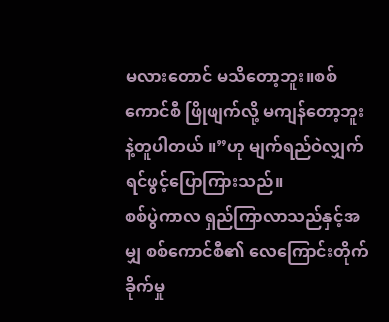မလားတောင် မသိတော့ဘူး။စစ်ကောင်စီ ဖြိုဖျက်လို့ မကျန်တော့ဘူးနဲ့တူပါတယ် ။”ဟု မျက်ရည်ဝဲလျှက် ရင်ဖွင့်ပြောကြားသည်။
စစ်ပွဲကာလ ရှည်ကြာလာသည်နှင့်အမျှ စစ်ကောင်စီ၏ လေကြောင်းတိုက်ခိုက်မှု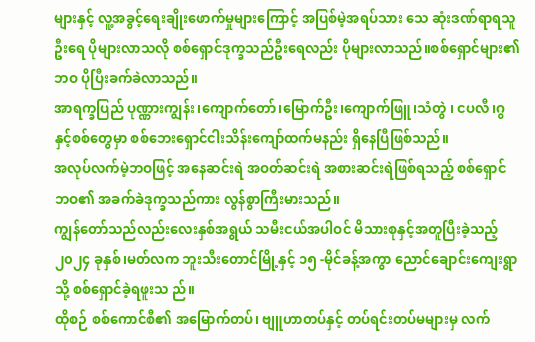များနှင့် လူ့အခွင့်ရေးချိုးဖောက်မှုများကြောင့် အပြစ်မဲ့အရပ်သား သေ ဆုံးဒဏ်ရာရသူဦးရေ ပိုများလာသလို စစ်ရှောင်ဒုက္ခသည်ဦးရေလည်း ပိုများလာသည်။စစ်ရှောင်များ၏ဘဝ ပိုပြီးခက်ခဲလာသည်။
အာရက္ခပြည် ပုဏ္ဏားကျွန်း၊ကျောက်တော်၊မြောက်ဦး၊ကျောက်ဖြူ၊သံတွဲ ၊ ငပလီ၊ဂွနှင့်စစ်တွေမှာ စစ်ဘေးရှောင်ငါးသိန်းကျော်ထက်မနည်း ရှိနေပြီဖြစ်သည်။
အလုပ်လက်မဲ့ဘဝဖြင့် အနေဆင်းရဲ အဝတ်ဆင်းရဲ အစားဆင်းရဲဖြစ်ရသည့် စစ်ရှောင်ဘဝ၏ အခက်ခဲဒုက္ခသည်ကား လွန်စွာကြီးမားသည်။
ကျွန်တော်သည်လည်းလေးနှစ်အရွယ် သမီးငယ်အပါဝင် မိသားစုနှင့်အတူပြီးခဲ့သည့် ၂၀၂၄ ခုနှစ်၊မတ်လက ဘူးသီးတောင်မြို့နှင့် ၁၅ -မိုင်ခန့်အကွာ ညောင်ချောင်းကျေးရွာသို့ စစ်ရှောင်ခဲ့ရဖူးသ ည်။
ထိုစဉ် စစ်ကောင်စီ၏ အမြောက်တပ်၊ ဗျူဟာတပ်နှင့် တပ်ရင်းတပ်မများမှ လက်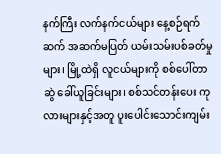နက်ကြီး လက်နက်ငယ်များ နေ့စဉ်ရက်ဆက် အဆက်မပြတ် ယမ်းသမ်းပစ်ခတ်မှုများ၊ မြို့ထဲရှိ လူငယ်များကို စစ်ပေါ်တာဆွဲ ခေါ်ယူခြင်းများ၊ စစ်သင်တန်းပေး ကုလားများနှင့်အတူ ပူးပေါင်းသောင်းကျမ်း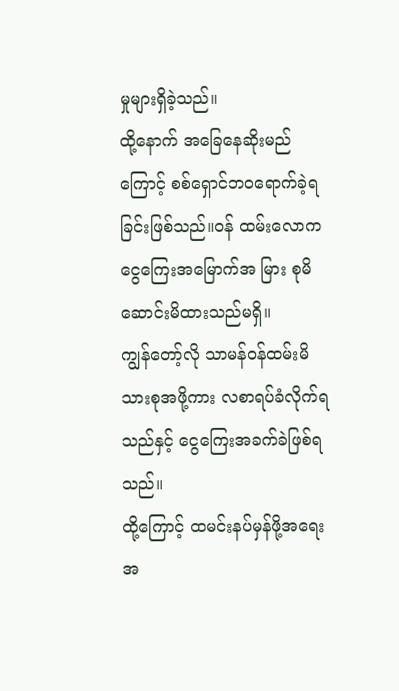မှုများရှိခဲ့သည်။
ထို့နောက် အခြေနေဆိုးမည်ကြောင့် စစ်ရှောင်ဘဝရောက်ခဲ့ရခြင်းဖြစ်သည်။ဝန် ထမ်းလောက ငွေကြေးအမြောက်အ မြား စုမိဆောင်းမိထားသည်မရှိ။
ကျွန်တော့်လို သာမန်ဝန်ထမ်းမိသားစုအဖို့ကား လစာရပ်ခံလိုက်ရသည်နှင့် ငွေကြေးအခက်ခဲဖြစ်ရသည်။
ထို့ကြောင့် ထမင်းနပ်မှန်ဖို့အရေး အ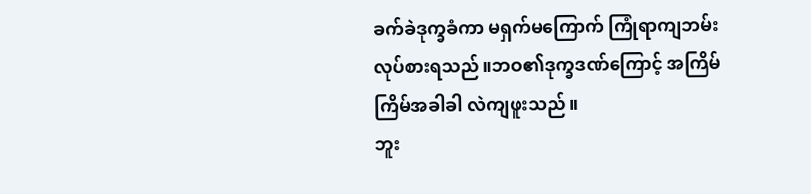ခက်ခဲဒုက္ခခံကာ မရှက်မကြောက် ကြုံရာကျဘမ်း လုပ်စားရသည်။ဘဝ၏ဒုက္ခဒဏ်ကြောင့် အကြိမ်ကြိမ်အခါခါ လဲကျဖူးသည်။
ဘူး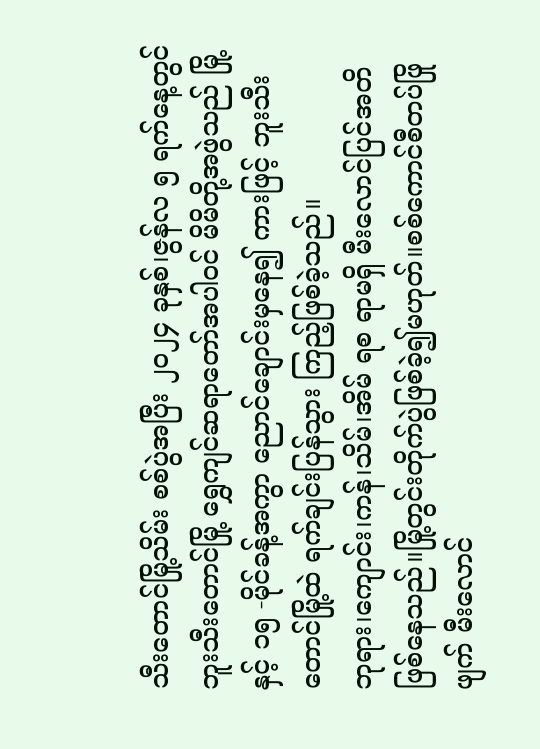သီးတောင်မြို့သိမ်း စစ်ပွဲအပြီး ၂၀၂၄ ခုနှစ်၊ဇွန်လ ၅ ရက်နေ့တွင် ဘူးသီးတောင်မြို့ ရွှေကျင်ဆရာတော်အပါဝင် မိမိတို့အဖွဲသည် မြို့နှင့် ၁၅ -မိုင်ခန့်အကွာ ညောင်ချောင်းမှနေ၍ ကားဖြင့် ဘူးသီးတောင်မြို့ထဲ ရက်ချင်းပြန်သွား ကြည့်ဖြစ်ခဲ့သည်။
ဘုရား၊ကျောင်း၊ကန်၊သိမ်၊အိမ် ရစ ရာမရှိ မီးလောင်ပြင်အတိဖြစ်နေသည်။မြို့တွင်းတိုက်ပွဲဖြစ်ခဲ့၍မဟုတ်။စစ်ကောင်စီတပ်ဖြိုဖျက် မီးလောင်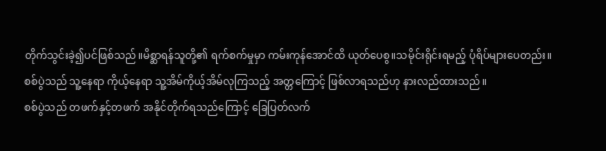တိုက်သွင်းခဲ့၍ပင်ဖြစ်သည်။မိစ္ဆာရန်သူတို့၏ ရက်စက်မှုမှာ ကမ်းကုန်အောင်ထိ ယုတ်ပေစွ။သမိုင်းရိုင်းရမည့် ပုံရိပ်များပေတည်း။
စစ်ပွဲသည် သူ့နေရာ ကိုယ့်နေရာ သူ့အိမ်ကိုယ့်အိမ်လုကြသည့် အတ္တကြောင့် ဖြစ်လာရသည်ဟု နားလည်ထားသည်။
စစ်ပွဲသည် တဖက်နှင့်တဖက် အနိုင်တိုက်ရသည်ကြောင့် ခြေပြတ်လက်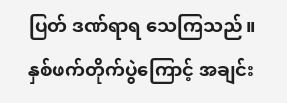ပြတ် ဒဏ်ရာရ သေကြသည်။
နှစ်ဖက်တိုက်ပွဲကြောင့် အချင်း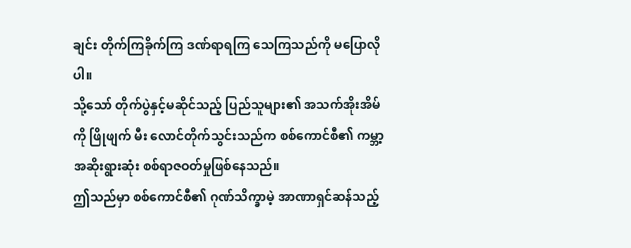ချင်း တိုက်ကြခိုက်ကြ ဒဏ်ရာရကြ သေကြသည်ကို မပြောလိုပါ။
သို့သော် တိုက်ပွဲနှင့်မဆိုင်သည့် ပြည်သူများ၏ အသက်အိုးအိမ်ကို ဖြိုဖျက် မီး လောင်တိုက်သွင်းသည်က စစ်ကောင်စီ၏ ကမ္ဘာ့အဆိုးရွားဆုံး စစ်ရာဇဝတ်မှုဖြစ်နေသည်။
ဤသည်မှာ စစ်ကောင်စီ၏ ဂုဏ်သိက္ခာမဲ့ အာဏာရှင်ဆန်သည့်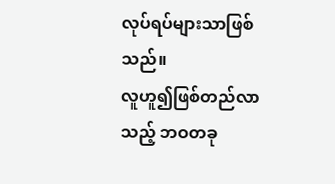လုပ်ရပ်များသာဖြစ်သည်။
လူဟူ၍ဖြစ်တည်လာသည့် ဘဝတခု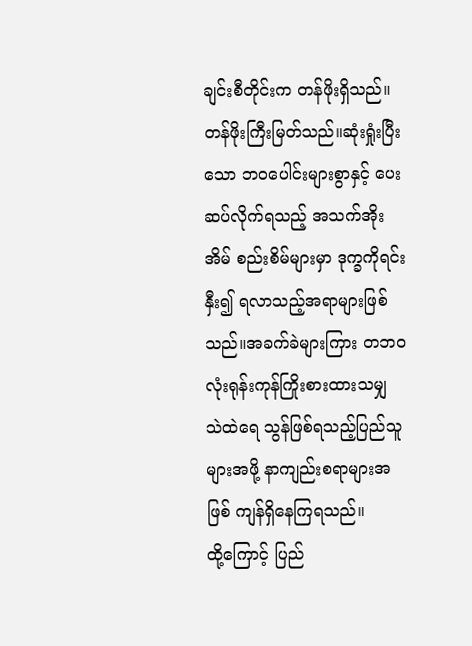ချင်းစီတိုင်းက တန်ဖိုးရှိသည်။တန်ဖိုးကြီးမြတ်သည်။ဆုံးရှုံးပြီးသော ဘဝပေါင်းများစွာနှင့် ပေးဆပ်လိုက်ရသည့် အသက်အိုးအိမ် စည်းစိမ်များမှာ ဒုက္ခကိုရင်းနှီး၍ ရလာသည့်အရာများဖြစ် သည်။အခက်ခဲများကြား တဘဝလုံးရုန်းကုန်ကြိုးစားထားသမျှ သဲထဲရေ သွန်ဖြစ်ရသည့်ပြည်သူများအဖို့ နာကျည်းစရာများအဖြစ် ကျန်ရှိနေကြရသည်။
ထို့ကြောင့် ပြည်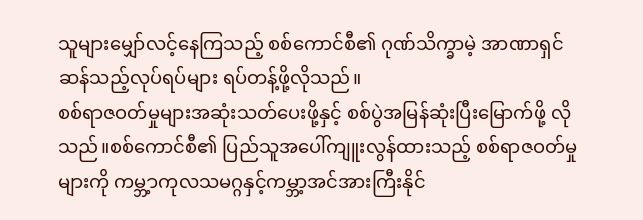သူများမျှော်လင့်နေကြသည့် စစ်ကောင်စီ၏ ဂုဏ်သိက္ခာမဲ့ အာဏာရှင်ဆန်သည့်လုပ်ရပ်များ ရပ်တန့်ဖို့လိုသည်။
စစ်ရာဇဝတ်မှုများအဆုံးသတ်ပေးဖို့နှင့် စစ်ပွဲအမြန်ဆုံးပြီးမြောက်ဖို့ လိုသည်။စစ်ကောင်စီ၏ ပြည်သူအပေါ်ကျူးလွန်ထားသည့် စစ်ရာဇဝတ်မှုများကို ကမ္ဘ့ာကုလသမဂ္ဂနှင့်ကမ္ဘာ့အင်အားကြီးနိုင်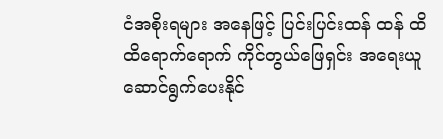ငံအစိုးရများ အနေဖြင့် ပြင်းပြင်းထန် ထန် ထိထိရောက်ရောက် ကိုင်တွယ်ဖြေရှင်း အရေးယူဆောင်ရွက်ပေးနိုင်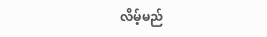လိမ့်မည်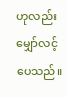ဟုလည်း မျှော်လင့်ပေသည်။